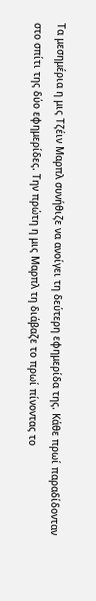Τα μεσημέρια η μις Τζέιν Μαρπλ συνήθιζε να ανοίγει τη δεύτερη εφημερίδα της. Κάθε πρωί παραδίδονταν στο σπίτι της δύο εφημερίδες. Την πρώτη η μις Μαρπλ τη διάβαζε το πρωί πίνοντας το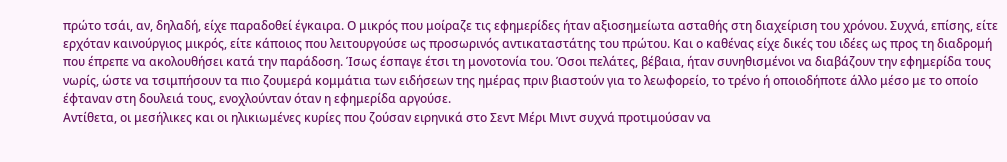πρώτο τσάι, αν, δηλαδή, είχε παραδοθεί έγκαιρα. Ο μικρός που μοίραζε τις εφημερίδες ήταν αξιοσημείωτα ασταθής στη διαχείριση του χρόνου. Συχνά, επίσης, είτε ερχόταν καινούργιος μικρός, είτε κάποιος που λειτουργούσε ως προσωρινός αντικαταστάτης του πρώτου. Και ο καθένας είχε δικές του ιδέες ως προς τη διαδρομή που έπρεπε να ακολουθήσει κατά την παράδοση. Ίσως έσπαγε έτσι τη μονοτονία του. Όσοι πελάτες, βέβαια, ήταν συνηθισμένοι να διαβάζουν την εφημερίδα τους νωρίς, ώστε να τσιμπήσουν τα πιο ζουμερά κομμάτια των ειδήσεων της ημέρας πριν βιαστούν για το λεωφορείο, το τρένο ή οποιοδήποτε άλλο μέσο με το οποίο έφταναν στη δουλειά τους, ενοχλούνταν όταν η εφημερίδα αργούσε.
Αντίθετα, οι μεσήλικες και οι ηλικιωμένες κυρίες που ζούσαν ειρηνικά στο Σεντ Μέρι Μιντ συχνά προτιμούσαν να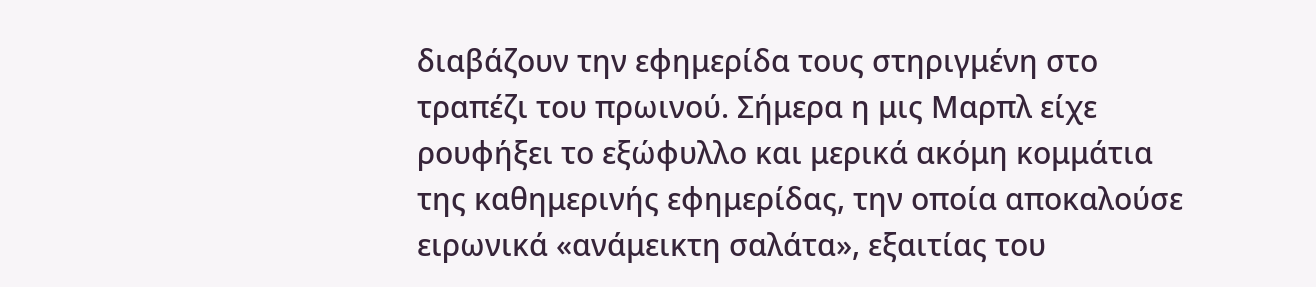διαβάζουν την εφημερίδα τους στηριγμένη στο τραπέζι του πρωινού. Σήμερα η μις Μαρπλ είχε ρουφήξει το εξώφυλλο και μερικά ακόμη κομμάτια της καθημερινής εφημερίδας, την οποία αποκαλούσε ειρωνικά «ανάμεικτη σαλάτα», εξαιτίας του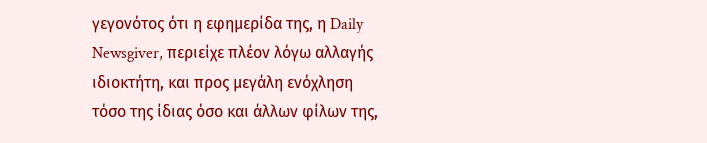γεγονότος ότι η εφημερίδα της, η Daily Newsgiver, περιείχε πλέον λόγω αλλαγής ιδιοκτήτη, και προς μεγάλη ενόχληση τόσο της ίδιας όσο και άλλων φίλων της,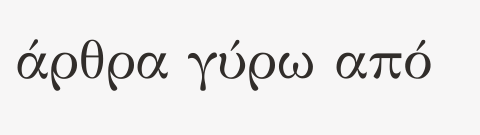άρθρα γύρω από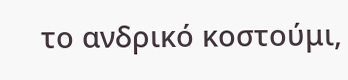το ανδρικό κοστούμι,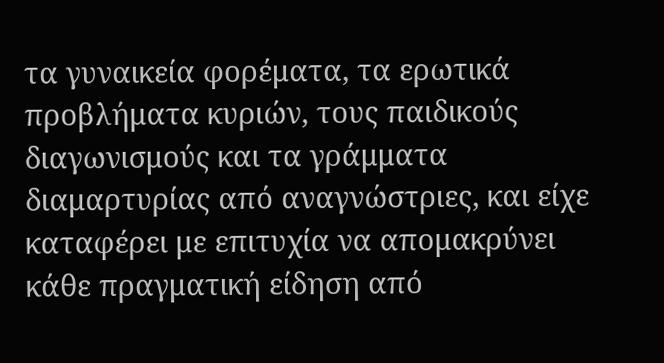τα γυναικεία φορέματα, τα ερωτικά προβλήματα κυριών, τους παιδικούς διαγωνισμούς και τα γράμματα διαμαρτυρίας από αναγνώστριες, και είχε καταφέρει με επιτυχία να απομακρύνει κάθε πραγματική είδηση από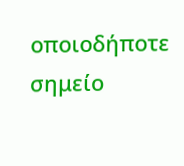οποιοδήποτε σημείο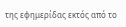της εφημερίδας εκτός από το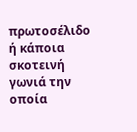πρωτοσέλιδο ή κάποια σκοτεινή γωνιά την οποία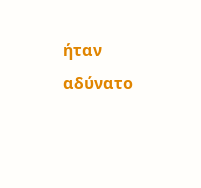ήταν αδύνατο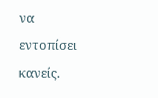να εντοπίσει κανείς.